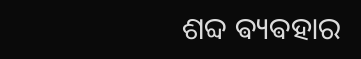ଶବ୍ଦ ଵ୍ୟଵହାର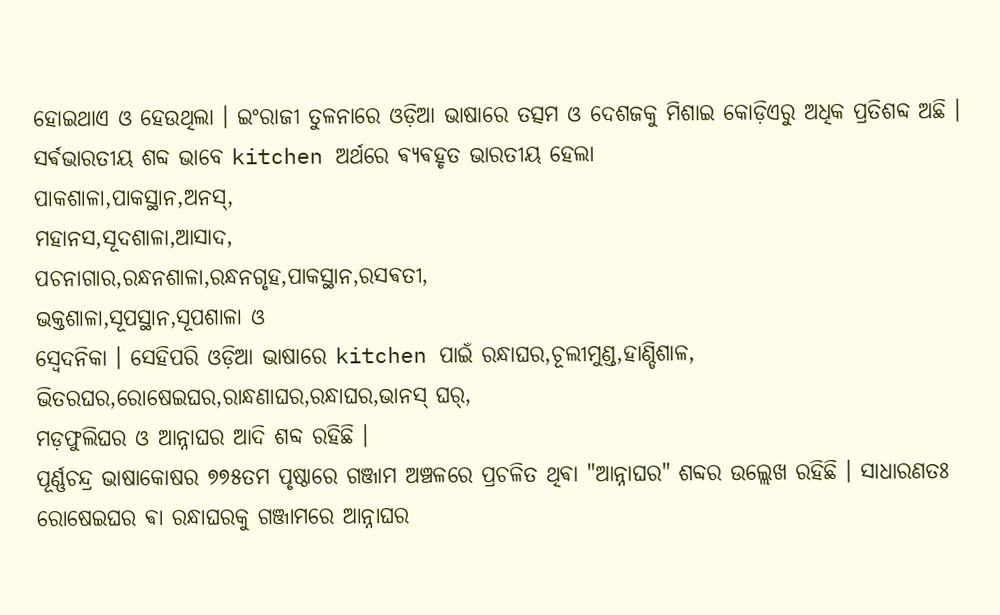ହୋଇଥାଏ ଓ ହେଉଥିଲା । ଇଂରାଜୀ ତୁଳନାରେ ଓଡ଼ିଆ ଭାଷାରେ ତତ୍ସମ ଓ ଦେଶଜକୁ ମିଶାଇ କୋଡ଼ିଏରୁ ଅଧିକ ପ୍ରତିଶବ୍ଦ ଅଛି ।
ସର୍ଵଭାରତୀୟ ଶବ୍ଦ ଭାବେ kitchen ଅର୍ଥରେ ଵ୍ୟଵହୃତ ଭାରତୀୟ ହେଲା
ପାକଶାଳା,ପାକସ୍ଥାନ,ଅନସ୍,
ମହାନସ,ସୂଦଶାଳା,ଆସାଦ,
ପଚନାଗାର,ରନ୍ଧନଶାଳା,ରନ୍ଧନଗୃହ,ପାକସ୍ଥାନ,ରସଵତୀ,
ଭକ୍ତଶାଳା,ସୂପସ୍ଥାନ,ସୂପଶାଳା ଓ
ସ୍ବେଦନିକା । ସେହିପରି ଓଡ଼ିଆ ଭାଷାରେ kitchen ପାଇଁ ରନ୍ଧାଘର,ଚୂଲୀମୁଣ୍ଡ,ହାଣ୍ଡିଶାଳ,
ଭିତରଘର,ରୋଷେଇଘର,ରାନ୍ଧଣାଘର,ରନ୍ଧାଘର,ଭାନସ୍ ଘର୍,
ମଡ଼ଫୁଲିଘର ଓ ଆନ୍ନାଘର ଆଦି ଶବ୍ଦ ରହିଛି ।
ପୂର୍ଣ୍ଣଚନ୍ଦ୍ର ଭାଷାକୋଷର ୭୭୫ତମ ପୃଷ୍ଠାରେ ଗଞ୍ଜାମ ଅଞ୍ଚଳରେ ପ୍ରଚଳିତ ଥିଵା "ଆନ୍ନାଘର" ଶବ୍ଦର ଉଲ୍ଲେଖ ରହିଛି । ସାଧାରଣତଃ ରୋଷେଇଘର ଵା ରନ୍ଧାଘରକୁ ଗଞ୍ଜାମରେ ଆନ୍ନାଘର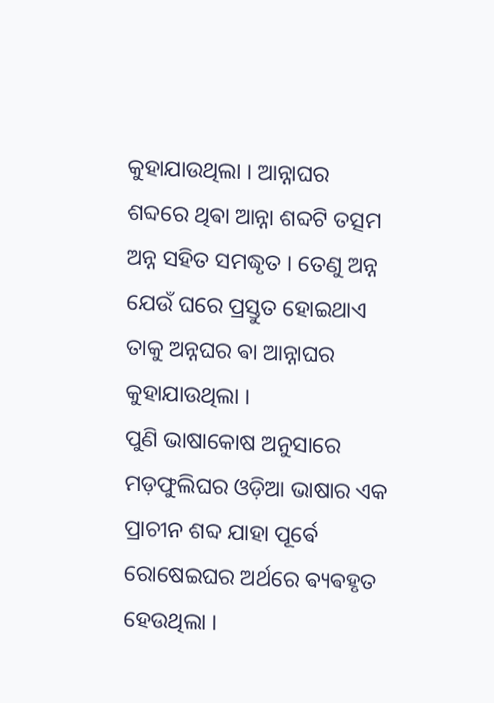କୁହାଯାଉଥିଲା । ଆନ୍ନାଘର ଶବ୍ଦରେ ଥିଵା ଆନ୍ନା ଶବ୍ଦଟି ତତ୍ସମ ଅନ୍ନ ସହିତ ସମଦ୍ଧୃତ । ତେଣୁ ଅନ୍ନ ଯେଉଁ ଘରେ ପ୍ରସ୍ତୁତ ହୋଇଥାଏ ତାକୁ ଅନ୍ନଘର ଵା ଆନ୍ନାଘର କୁହାଯାଉଥିଲା ।
ପୁଣି ଭାଷାକୋଷ ଅନୁସାରେ ମଡ଼ଫୁଲିଘର ଓଡ଼ିଆ ଭାଷାର ଏକ ପ୍ରାଚୀନ ଶବ୍ଦ ଯାହା ପୂର୍ଵେ ରୋଷେଇଘର ଅର୍ଥରେ ଵ୍ୟଵହୃତ ହେଉଥିଲା ।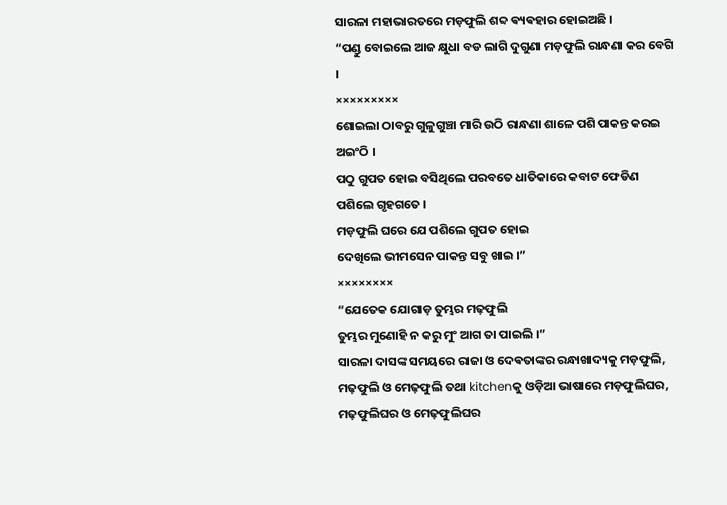ସାରଳା ମହାଭାରତରେ ମଡ଼ଫୁଲି ଶବ୍ଦ ଵ୍ୟଵହାର ହୋଇଅଛି ।
“ପଣ୍ଡୁ ବୋଇଲେ ଆଜ କ୍ଷୁଧା ବଡ ଲାଗି ଦୁଗୁଣା ମଡ଼ଫୁଲି ରାନ୍ଧଣା କର ବେଗି ।
×××××××××
ଶୋଇଲା ଠାବରୁ ଗୁଳୁଗୁଞ୍ଚା ମାରି ଉଠି ରାନ୍ଧଣା ଶାଳେ ପଶି ପାକନ୍ତ କରଇ ଅଇଂଠି ।
ପଠୁ ଗୁପତ ହୋଇ ବସିଥିଲେ ପରବତେ ଧାତିକାରେ କବାଟ ଫେଡିଣ ପଶିଲେ ଗୃହଗତେ ।
ମଡ଼ଫୁଲି ଘରେ ଯେ ପଶିଲେ ଗୁପତ ହୋଇ
ଦେଖିଲେ ଭୀମସେନ ପାକନ୍ତ ସବୁ ଖାଇ ।”
××××××××
“ଯେତେକ ଯୋଗାଡ଼ ତୁମ୍ଭର ମଢ଼ଫୁଲି
ତୁମ୍ଭର ମୁଣୋହି ନ କରୁ ମୁଂ ଆଗ ତା ପାଇଲି ।”
ସାରଳା ଦାସଙ୍କ ସମୟରେ ରାଜା ଓ ଦେଵତାଙ୍କର ରନ୍ଧାଖାଦ୍ୟକୁ ମଡ଼ଫୁଲି, ମଢ଼ଫୁଲି ଓ ମେଢ଼ଫୁଲି ତଥା kitchenକୁ ଓଡ଼ିଆ ଭାଷାରେ ମଡ଼ଫୁଲିଘର, ମଢ଼ଫୁଲିଘର ଓ ମେଢ଼ଫୁଲିଘର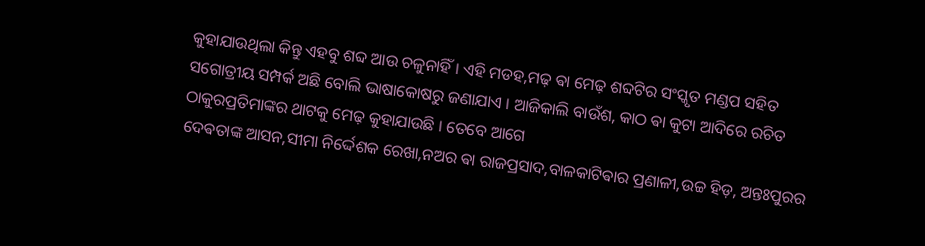କୁହାଯାଉଥିଲା କିନ୍ତୁ ଏହବୁ ଶବ୍ଦ ଆଉ ଚଳୁନାହିଁ । ଏହି ମଡହ,ମଢ଼ ଵା ମେଢ଼ ଶବ୍ଦଟିର ସଂସ୍କୃତ ମଣ୍ଡପ ସହିତ ସଗୋତ୍ରୀୟ ସମ୍ପର୍କ ଅଛି ବୋଲି ଭାଷାକୋଷରୁ ଜଣାଯାଏ । ଆଜିକାଲି ବାଉଁଶ, କାଠ ଵା କୁଟା ଆଦିରେ ରଚିତ ଠାକୁରପ୍ରତିମାଙ୍କର ଥାଟକୁ ମେଢ଼ କୁହାଯାଉଛି । ତେବେ ଆଗେ
ଦେଵତାଙ୍କ ଆସନ,ସୀମା ନିର୍ଦ୍ଦେଶକ ରେଖା,ନଅର ଵା ରାଜପ୍ରସାଦ,ବାଳକାଟିଵାର ପ୍ରଣାଳୀ,ଉଚ୍ଚ ହିଡ଼, ଅନ୍ତଃପୁରର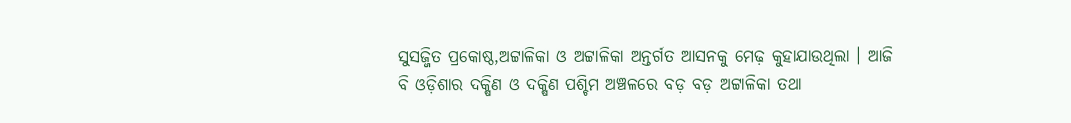ସୁସଜ୍ଜିତ ପ୍ରକୋଷ୍ଠ,ଅଟ୍ଟାଳିକା ଓ ଅଟ୍ଟାଳିକା ଅନ୍ତର୍ଗତ ଆସନକୁ ମେଢ଼ କୁହାଯାଉଥିଲା । ଆଜି ବି ଓଡ଼ିଶାର ଦକ୍ଷିଣ ଓ ଦକ୍ଷିଣ ପଶ୍ଚିମ ଅଞ୍ଚଳରେ ବଡ଼ ବଡ଼ ଅଟ୍ଟାଳିକା ତଥା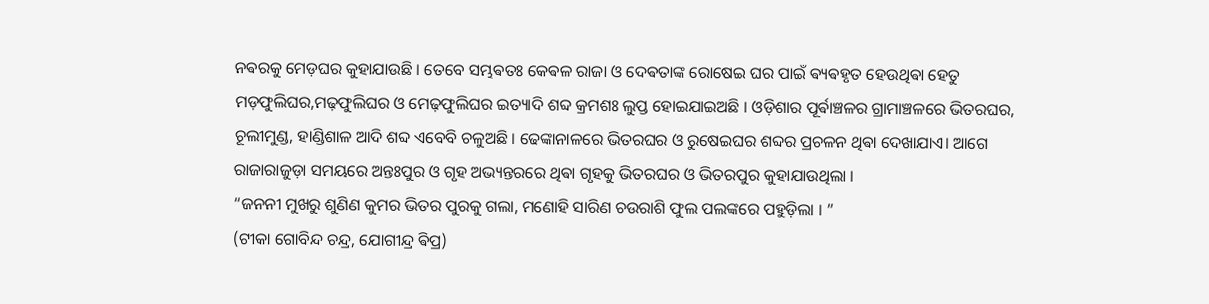ନଵରକୁ ମେଡ଼ଘର କୁହାଯାଉଛି । ତେବେ ସମ୍ଭଵତଃ କେଵଳ ରାଜା ଓ ଦେଵତାଙ୍କ ରୋଷେଇ ଘର ପାଇଁ ଵ୍ୟଵହୃତ ହେଉଥିଵା ହେତୁ ମଡ଼ଫୁଲିଘର,ମଢ଼ଫୁଲିଘର ଓ ମେଢ଼ଫୁଲିଘର ଇତ୍ୟାଦି ଶବ୍ଦ କ୍ରମଶଃ ଲୁପ୍ତ ହୋଇଯାଇଅଛି । ଓଡ଼ିଶାର ପୂର୍ଵାଞ୍ଚଳର ଗ୍ରାମାଞ୍ଚଳରେ ଭିତରଘର, ଚୂଲୀମୁଣ୍ଡ, ହାଣ୍ଡିଶାଳ ଆଦି ଶବ୍ଦ ଏବେବି ଚଳୁଅଛି । ଢେଙ୍କାନାଳରେ ଭିତରଘର ଓ ରୁଷେଇଘର ଶବ୍ଦର ପ୍ରଚଳନ ଥିଵା ଦେଖାଯାଏ। ଆଗେ ରାଜାରାଜୁଡ଼ା ସମୟରେ ଅନ୍ତଃପୁର ଓ ଗୃହ ଅଭ୍ୟନ୍ତରରେ ଥିଵା ଗୃହକୁ ଭିତରଘର ଓ ଭିତରପୁର କୁହାଯାଉଥିଲା ।
“ଜନନୀ ମୁଖରୁ ଶୁଣିଣ କୁମର ଭିତର ପୁରକୁ ଗଲା, ମଣୋହି ସାରିଣ ଚଉରାଶି ଫୁଲ ପଲଙ୍କରେ ପହୁଡ଼ିଲା । ”
(ଟୀକା ଗୋବିନ୍ଦ ଚନ୍ଦ୍ର, ଯୋଗୀନ୍ଦ୍ର ଵିପ୍ର)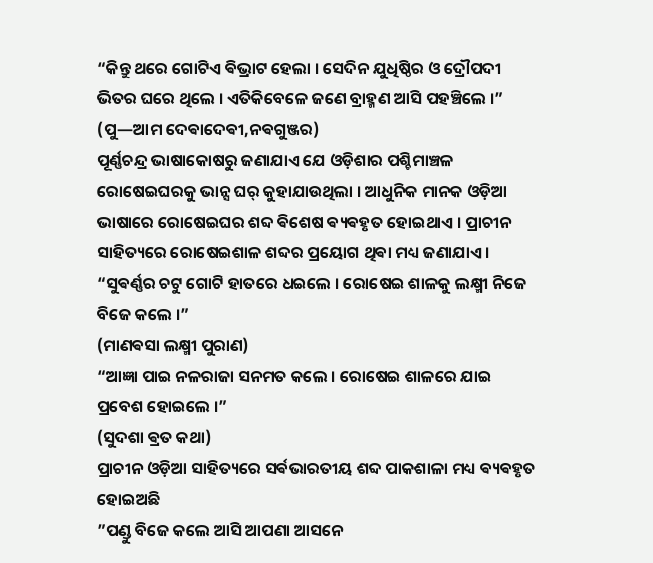“କିନ୍ତୁ ଥରେ ଗୋଟିଏ ଵିଭ୍ରାଟ ହେଲା । ସେଦିନ ଯୁଧିଷ୍ଠିର ଓ ଦ୍ରୌପଦୀ ଭିତର ଘରେ ଥିଲେ । ଏତିକିବେଳେ ଜଣେ ବ୍ରାହ୍ମଣ ଆସି ପହଞ୍ଚିଲେ ।”
(ପୁ—ଆମ ଦେଵାଦେଵୀ,ନଵଗୁଞ୍ଜର)
ପୂର୍ଣ୍ଣଚନ୍ଦ୍ର ଭାଷାକୋଷରୁ ଜଣାଯାଏ ଯେ ଓଡ଼ିଶାର ପଶ୍ଚିମାଞ୍ଚଳ ରୋଷେଇଘରକୁ ଭାନ୍ସ ଘର୍ କୁହାଯାଉଥିଲା । ଆଧୁନିକ ମାନକ ଓଡ଼ିଆ ଭାଷାରେ ରୋଷେଇଘର ଶବ୍ଦ ଵିଶେଷ ଵ୍ୟଵହୃତ ହୋଇଥାଏ । ପ୍ରାଚୀନ ସାହିତ୍ୟରେ ରୋଷେଇଶାଳ ଶବ୍ଦର ପ୍ରୟୋଗ ଥିଵା ମଧ୍ୟ ଜଣାଯାଏ ।
“ସୁଵର୍ଣ୍ଣର ଚଟୁ ଗୋଟି ହାତରେ ଧଇଲେ । ରୋଷେଇ ଶାଳକୁ ଲକ୍ଷ୍ମୀ ନିଜେ ବିଜେ କଲେ ।”
(ମାଣଵସା ଲକ୍ଷ୍ମୀ ପୁରାଣ)
“ଆଜ୍ଞା ପାଇ ନଳରାଜା ସନମତ କଲେ । ରୋଷେଇ ଶାଳରେ ଯାଇ ପ୍ରବେଶ ହୋଇଲେ ।”
(ସୁଦଶା ଵ୍ରତ କଥା)
ପ୍ରାଚୀନ ଓଡ଼ିଆ ସାହିତ୍ୟରେ ସର୍ଵଭାରତୀୟ ଶବ୍ଦ ପାକଶାଳା ମଧ୍ୟ ଵ୍ୟଵହୃତ ହୋଇଅଛି
”ପଣ୍ଡୁ ବିଜେ କଲେ ଆସି ଆପଣା ଆସନେ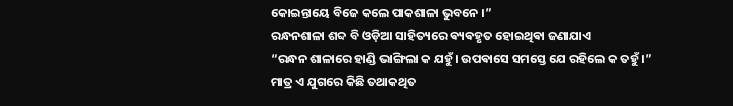କୋଇନ୍ତାୟେ ବିଜେ କଲେ ପାକଶାଳା ଭୁବନେ ।”
ରନ୍ଧନଶାଳା ଶବ୍ଦ ବି ଓଡ଼ିଆ ସାହିତ୍ୟରେ ଵ୍ୟଵହୃତ ହୋଇଥିଵା ଜଣାଯାଏ
“ରନ୍ଧନ ଶାଳାରେ ହାଣ୍ଡି ଭାଙ୍ଗିଲା କ ଯହୁଁ । ଉପଵାସେ ସମସ୍ତେ ଯେ ରହିଲେ କ ତହୁଁ ।”
ମାତ୍ର ଏ ଯୁଗରେ କିଛି ତଥାକଥିତ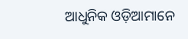ଆଧୁନିକ ଓଡ଼ିଆମାନେ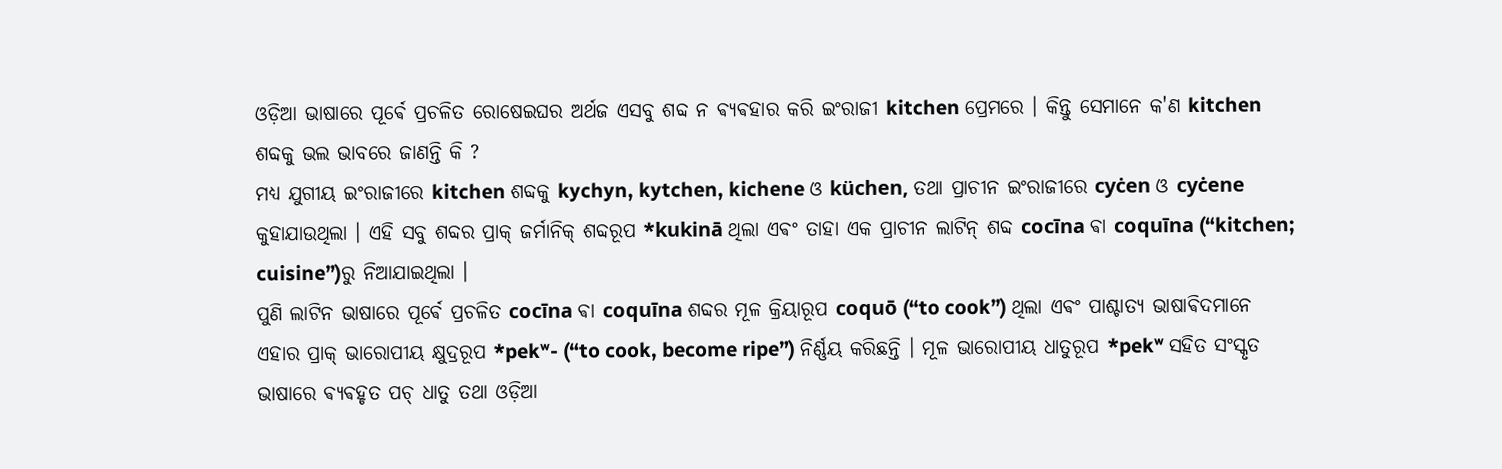ଓଡ଼ିଆ ଭାଷାରେ ପୂର୍ଵେ ପ୍ରଚଳିତ ରୋଷେଇଘର ଅର୍ଥଜ ଏସବୁ ଶବ୍ଦ ନ ଵ୍ୟଵହାର କରି ଇଂରାଜୀ kitchen ପ୍ରେମରେ । କିନ୍ତୁ ସେମାନେ କ'ଣ kitchen ଶବ୍ଦକୁ ଭଲ ଭାବରେ ଜାଣନ୍ତି କି ?
ମଧ୍ୟ ଯୁଗୀୟ ଇଂରାଜୀରେ kitchen ଶବ୍ଦକୁ kychyn, kytchen, kichene ଓ küchen, ତଥା ପ୍ରାଚୀନ ଇଂରାଜୀରେ cyċen ଓ cyċene କୁହାଯାଉଥିଲା । ଏହି ସବୁ ଶବ୍ଦର ପ୍ରାକ୍ ଜର୍ମାନିକ୍ ଶବ୍ଦରୂପ *kukinā ଥିଲା ଏଵଂ ତାହା ଏକ ପ୍ରାଚୀନ ଲାଟିନ୍ ଶବ୍ଦ cocīna ଵା coquīna (“kitchen; cuisine”)ରୁ ନିଆଯାଇଥିଲା ।
ପୁଣି ଲାଟିନ ଭାଷାରେ ପୂର୍ଵେ ପ୍ରଚଳିତ cocīna ଵା coquīna ଶବ୍ଦର ମୂଳ କ୍ରିୟାରୂପ coquō (“to cook”) ଥିଲା ଏଵଂ ପାଶ୍ଚାତ୍ୟ ଭାଷାଵିଦମାନେ ଏହାର ପ୍ରାକ୍ ଭାରୋପୀୟ କ୍ଷୁଦ୍ରରୂପ *pekʷ- (“to cook, become ripe”) ନିର୍ଣ୍ଣୟ କରିଛନ୍ତି । ମୂଳ ଭାରୋପୀୟ ଧାତୁରୂପ *pekʷ ସହିତ ସଂସ୍କୃତ ଭାଷାରେ ଵ୍ୟଵହୃତ ପଚ୍ ଧାତୁ ତଥା ଓଡ଼ିଆ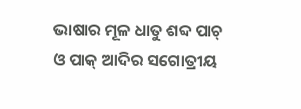ଭାଷାର ମୂଳ ଧାତୁ ଶବ୍ଦ ପାଚ୍ ଓ ପାକ୍ ଆଦିର ସଗୋତ୍ରୀୟ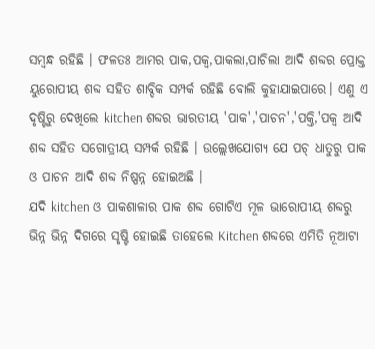ସମ୍ବନ୍ଧ ରହିଛି । ଫଳତଃ ଆମର ପାକ,ପକ୍ଵ,ପାକଲା,ପାଚିଲା ଆଦି ଶବ୍ଦର ପ୍ରୋକ୍ତ ୟୁରୋପୀୟ ଶବ୍ଦ ସହିତ ଶାବ୍ଦିକ ସମ୍ପର୍କ ରହିଛି ବୋଲି କୁହାଯାଇପାରେ। ଏଣୁ ଏ ଦୃଷ୍ଟିରୁ ଦେଖିଲେ kitchen ଶବ୍ଦର ଭାରତୀୟ 'ପାକ','ପାଚନ','ପକ୍ତି,'ପକ୍ଵ ଆଦି ଶବ୍ଦ ସହିତ ସଗୋତ୍ରୀୟ ସମ୍ପର୍କ ରହିଛି । ଉଲ୍ଲେଖଯୋଗ୍ୟ ଯେ ପଚ୍ ଧାତୁରୁ ପାକ ଓ ପାଚନ ଆଦି ଶବ୍ଦ ନିଷ୍ପନ୍ନ ହୋଇଅଛି ।
ଯଦି kitchen ଓ ପାକଶାଳାର ପାକ ଶବ୍ଦ ଗୋଟିଏ ମୂଳ ଭାରୋପୀୟ ଶବ୍ଦରୁ ଭିନ୍ନ ଭିନ୍ନ ଦିଗରେ ସୃଷ୍ଟି ହୋଇଛି ତାହେଲେ Kitchen ଶବ୍ଦରେ ଏମିତି ନୂଆଟା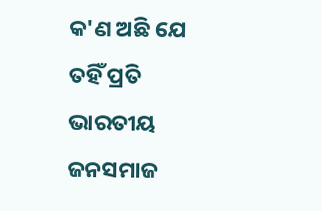କ'ଣ ଅଛି ଯେ ତହିଁ ପ୍ରତି ଭାରତୀୟ ଜନସମାଜ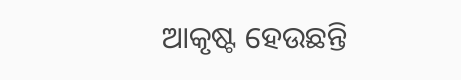ଆକୃଷ୍ଟ ହେଉଛନ୍ତି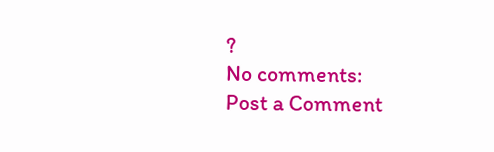?
No comments:
Post a Comment